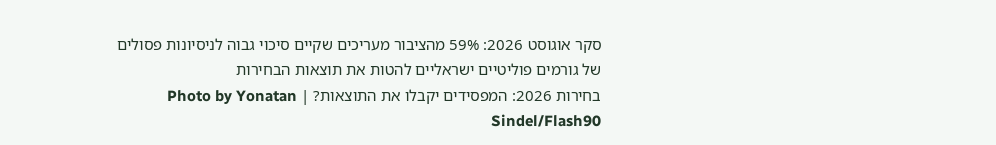סקר אוגוסט 2026: 59% מהציבור מעריכים שקיים סיכוי גבוה לניסיונות פסולים של גורמים פוליטיים ישראליים להטות את תוצאות הבחירות
בחירות 2026: המפסידים יקבלו את התוצאות? | Photo by Yonatan Sindel/Flash90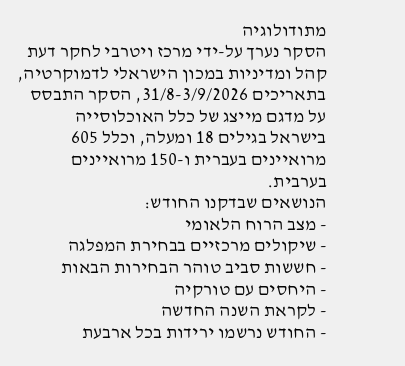מתודולוגיה
הסקר נערך על-ידי מרכז ויטרבי לחקר דעת קהל ומדיניות במכון הישראלי לדמוקרטיה, בתאריכים 31/8-3/9/2026, הסקר התבסס על מדגם מייצג של כלל האוכלוסייה בישראל בגילים 18 ומעלה, וכלל 605 מרואיינים בעברית ו-150 מרואיינים בערבית.
הנושאים שבדקנו החודש:
- מצב הרוח הלאומי
- שיקולים מרכזיים בבחירת המפלגה
- חששות סביב טוהר הבחירות הבאות
- היחסים עם טורקיה
- לקראת השנה החדשה
- החודש נרשמו ירידות בכל ארבעת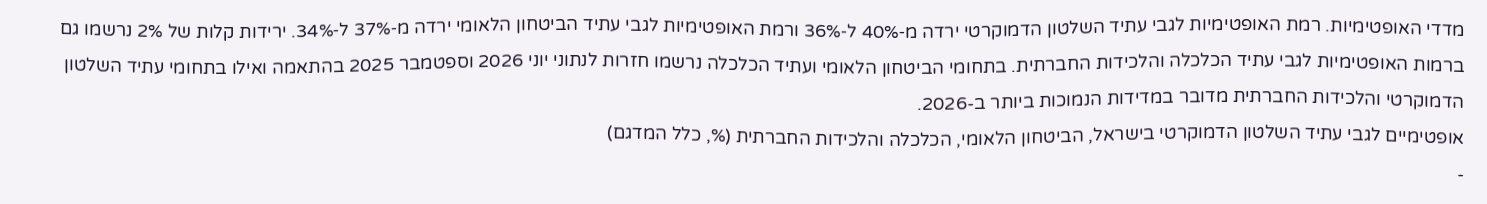מדדי האופטימיות. רמת האופטימיות לגבי עתיד השלטון הדמוקרטי ירדה מ‑40% ל‑36% ורמת האופטימיות לגבי עתיד הביטחון הלאומי ירדה מ‑37% ל‑34%. ירידות קלות של 2% נרשמו גם ברמות האופטימיות לגבי עתיד הכלכלה והלכידות החברתית. בתחומי הביטחון הלאומי ועתיד הכלכלה נרשמו חזרות לנתוני יוני 2026 וספטמבר 2025 בהתאמה ואילו בתחומי עתיד השלטון הדמוקרטי והלכידות החברתית מדובר במדידות הנמוכות ביותר ב-2026.
אופטימיים לגבי עתיד השלטון הדמוקרטי בישראל, הביטחון הלאומי, הכלכלה והלכידות החברתית (%, כלל המדגם)
-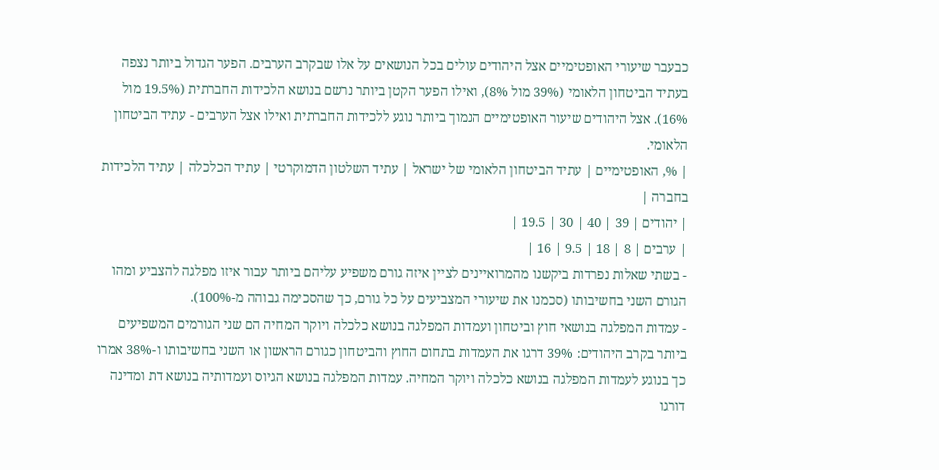כבעבר שיעורי האופטימיים אצל היהודים עולים בכל הנושאים על אלו שבקרב הערבים. הפער הגדול ביותר נצפה בעתיד הביטחון הלאומי (39% מול 8%), ואילו הפער הקטן ביותר נרשם בנושא הלכידות החברתית (19.5% מול 16%). אצל היהודים שיעור האופטימיים הנמוך ביותר נוגע ללכידות החברתית ואילו אצל הערבים - עתיד הביטחון הלאומי.
| %, האופטימיים | עתיד הביטחון הלאומי של ישראל | עתיד השלטון הדמוקרטי | עתיד הכלכלה | עתיד הלכידות בחברה |
| יהודים | 39 | 40 | 30 | 19.5 |
| ערבים | 8 | 18 | 9.5 | 16 |
- בשתי שאלות נפרדות ביקשנו מהמרואיינים לציין איזה גורם משפיע עליהם ביותר עבור איזו מפלגה להצביע ומהו הגורם השני בחשיבותו (סכמנו את שיעורי המצביעים על כל גורם, כך שהסכימה גבוהה מ-100%).
- עמדות המפלגה בנושאי חוץ וביטחון ועמדות המפלגה בנושא כלכלה ויוקר המחיה הם שני הגורמים המשפיעים ביותר בקרב היהודים: 39% דרגו את העמדות בתחום החוץ והביטחון כגורם הראשון או השני בחשיבותו ו-38% אמרו כך בנוגע לעמדות המפלגה בנושא כלכלה ויוקר המחיה. עמדות המפלגה בנושא הגיוס ועמדותיה בנושא דת ומדינה דורגו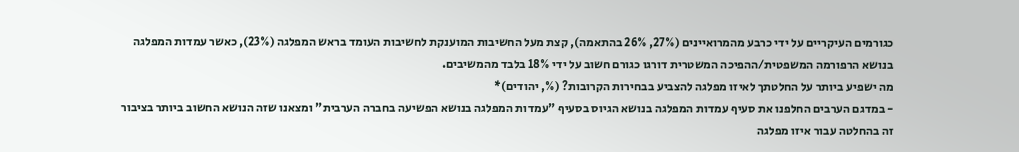כגורמים העיקריים על ידי כרבע מהמרואיינים (27%, 26% בהתאמה), קצת מעל החשיבות המוענקת לחשיבות העומד בראש המפלגה (23%), כאשר עמדות המפלגה בנושא הרפורמה המשפטית/ההפיכה המשטרית דורגו כגורם חשוב על ידי 18% בלבד מהמשיבים.
מה ישפיע ביותר על החלטתך לאיזו מפלגה להצביע בבחירות הקרובות? (%, יהודים)*
- במדגם הערבים החלפנו את סעיף עמדות המפלגה בנושא הגיוס בסעיף "עמדות המפלגה בנושא הפשיעה בחברה הערבית" ומצאנו שזה הנושא החשוב ביותר בציבור זה בהחלטה עבור איזו מפלגה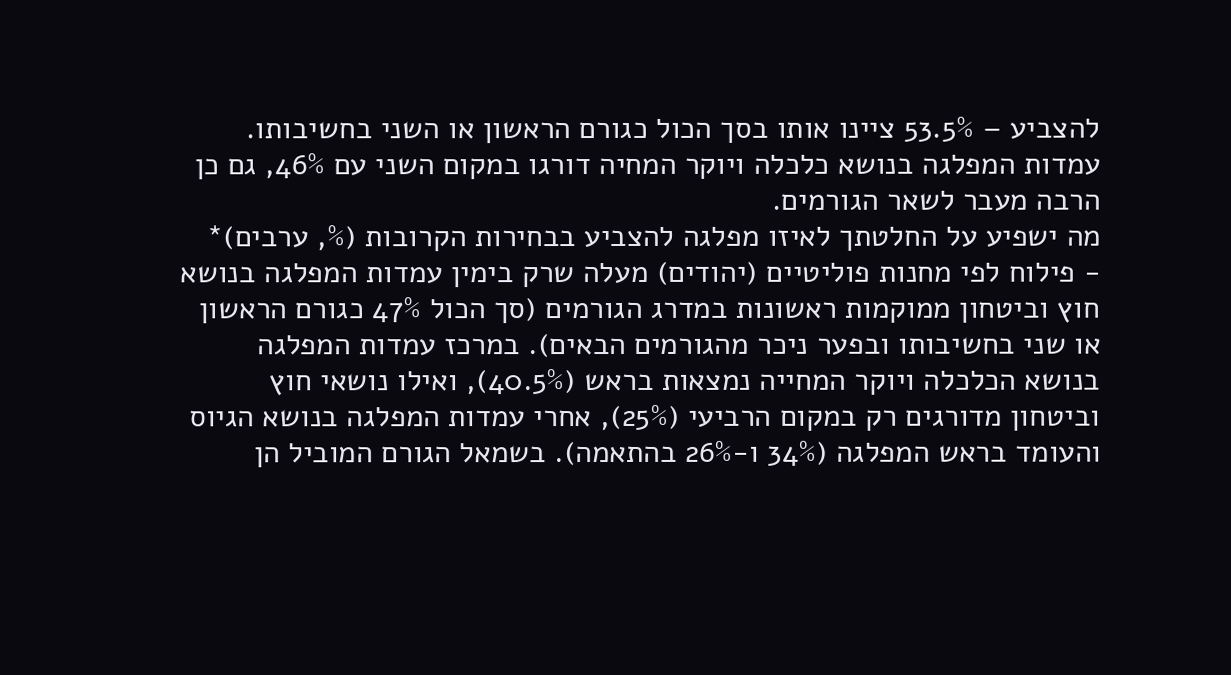להצביע – 53.5% ציינו אותו בסך הכול כגורם הראשון או השני בחשיבותו. עמדות המפלגה בנושא כלכלה ויוקר המחיה דורגו במקום השני עם 46%, גם כן הרבה מעבר לשאר הגורמים.
מה ישפיע על החלטתך לאיזו מפלגה להצביע בבחירות הקרובות (%, ערבים)*
- פילוח לפי מחנות פוליטיים (יהודים) מעלה שרק בימין עמדות המפלגה בנושא חוץ וביטחון ממוקמות ראשונות במדרג הגורמים (סך הכול 47% כגורם הראשון או שני בחשיבותו ובפער ניכר מהגורמים הבאים). במרכז עמדות המפלגה בנושא הכלכלה ויוקר המחייה נמצאות בראש (40.5%), ואילו נושאי חוץ וביטחון מדורגים רק במקום הרביעי (25%), אחרי עמדות המפלגה בנושא הגיוס והעומד בראש המפלגה (34% ו-26% בהתאמה). בשמאל הגורם המוביל הן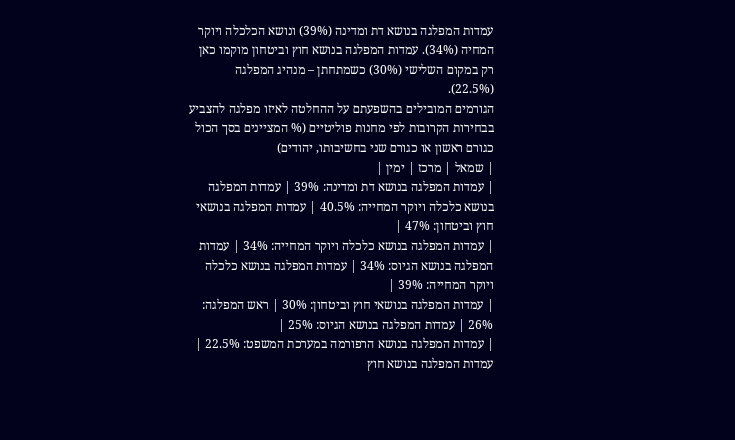עמדות המפלגה בנושא דת ומדינה (39%) ונושא הכלכלה ויוקר המחיה (34%). עמדות המפלגה בנושא חוץ וביטחון מוקמו כאן רק במקום השלישי (30%) כשמתחתן – מנהיג המפלגה (22.5%).
הגורמים המובילים בהשפעתם על ההחלטה לאיזו מפלגה להצביע בבחירות הקרובות לפי מחנות פוליטיים (% המציינים בסך הכול כגורם ראשון או כגורם שני בחשיבותו, יהודים)
| שמאל | מרכז | ימין |
| עמדות המפלגה בנושא דת ומדינה: 39% | עמדות המפלגה בנושא כלכלה ויוקר המחייה: 40.5% | עמדות המפלגה בנושאי חוץ וביטחון: 47% |
| עמדות המפלגה בנושא כלכלה ויוקר המחייה: 34% | עמדות המפלגה בנושא הגיוס: 34% | עמדות המפלגה בנושא כלכלה ויוקר המחייה: 39% |
| עמדות המפלגה בנושאי חוץ וביטחון: 30% | ראש המפלגה: 26% | עמדות המפלגה בנושא הגיוס: 25% |
| עמדות המפלגה בנושא הרפורמה במערכת המשפט: 22.5% | עמדות המפלגה בנושא חוץ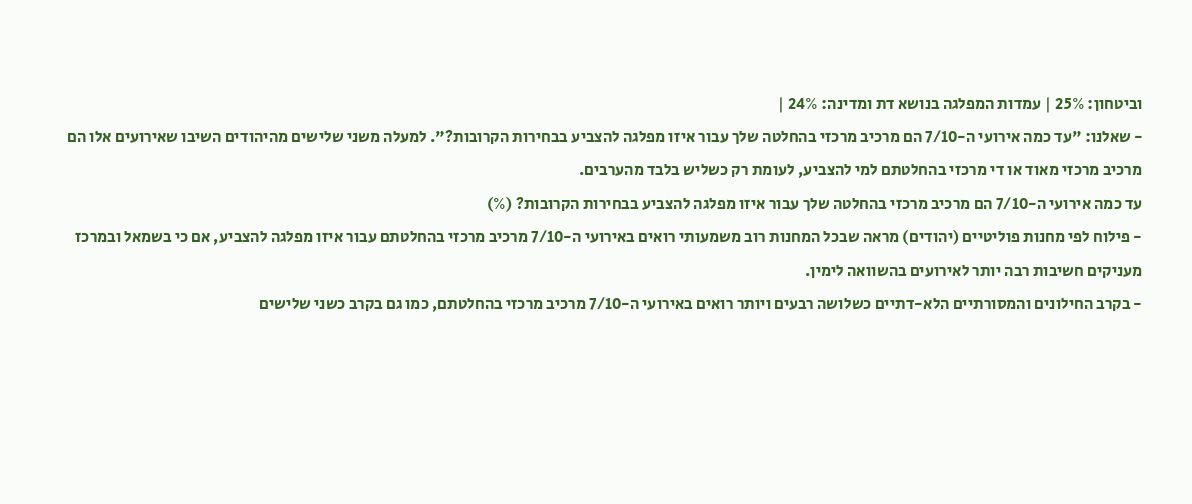וביטחון: 25% | עמדות המפלגה בנושא דת ומדינה: 24% |
- שאלנו: "עד כמה אירועי ה-7/10 הם מרכיב מרכזי בהחלטה שלך עבור איזו מפלגה להצביע בבחירות הקרובות?". למעלה משני שלישים מהיהודים השיבו שאירועים אלו הם מרכיב מרכזי מאוד או די מרכזי בהחלטתם למי להצביע, לעומת רק כשליש בלבד מהערבים.
עד כמה אירועי ה-7/10 הם מרכיב מרכזי בהחלטה שלך עבור איזו מפלגה להצביע בבחירות הקרובות? (%)
- פילוח לפי מחנות פוליטיים (יהודים) מראה שבכל המחנות רוב משמעותי רואים באירועי ה-7/10 מרכיב מרכזי בהחלטתם עבור איזו מפלגה להצביע, אם כי בשמאל ובמרכז מעניקים חשיבות רבה יותר לאירועים בהשוואה לימין.
- בקרב החילונים והמסורתיים הלא-דתיים כשלושה רבעים ויותר רואים באירועי ה-7/10 מרכיב מרכזי בהחלטתם, כמו גם בקרב כשני שלישים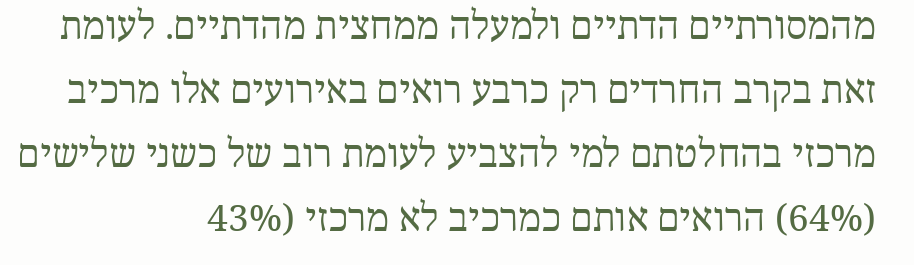מהמסורתיים הדתיים ולמעלה ממחצית מהדתיים. לעומת זאת בקרב החרדים רק כרבע רואים באירועים אלו מרכיב מרכזי בהחלטתם למי להצביע לעומת רוב של כשני שלישים (64%) הרואים אותם כמרכיב לא מרכזי (43%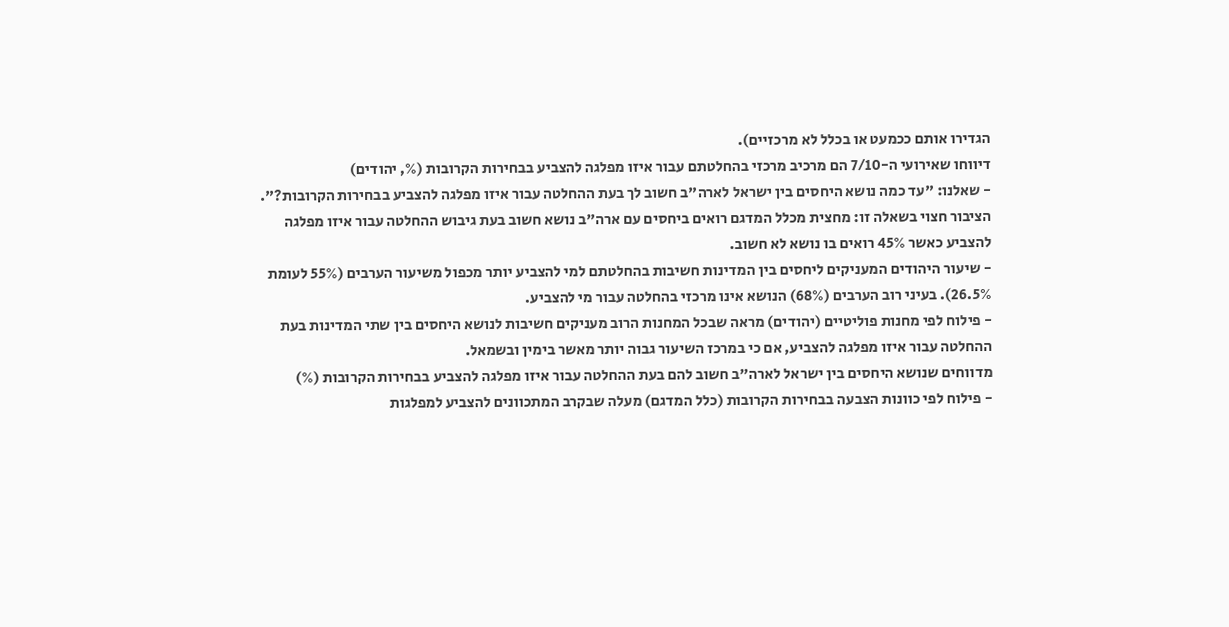הגדירו אותם ככמעט או בכלל לא מרכזיים).
דיווחו שאירועי ה-7/10 הם מרכיב מרכזי בהחלטתם עבור איזו מפלגה להצביע בבחירות הקרובות (%, יהודים)
- שאלנו: "עד כמה נושא היחסים בין ישראל לארה"ב חשוב לך בעת ההחלטה עבור איזו מפלגה להצביע בבחירות הקרובות?". הציבור חצוי בשאלה זו: מחצית מכלל המדגם רואים ביחסים עם ארה"ב נושא חשוב בעת גיבוש ההחלטה עבור איזו מפלגה להצביע כאשר 45% רואים בו נושא לא חשוב.
- שיעור היהודים המעניקים ליחסים בין המדינות חשיבות בהחלטתם למי להצביע יותר מכפול משיעור הערבים (55% לעומת 26.5%). בעיני רוב הערבים (68%) הנושא אינו מרכזי בהחלטה עבור מי להצביע.
- פילוח לפי מחנות פוליטיים (יהודים) מראה שבכל המחנות הרוב מעניקים חשיבות לנושא היחסים בין שתי המדינות בעת ההחלטה עבור איזו מפלגה להצביע, אם כי במרכז השיעור גבוה יותר מאשר בימין ובשמאל.
מדווחים שנושא היחסים בין ישראל לארה"ב חשוב להם בעת ההחלטה עבור איזו מפלגה להצביע בבחירות הקרובות (%)
- פילוח לפי כוונות הצבעה בבחירות הקרובות (כלל המדגם) מעלה שבקרב המתכוונים להצביע למפלגות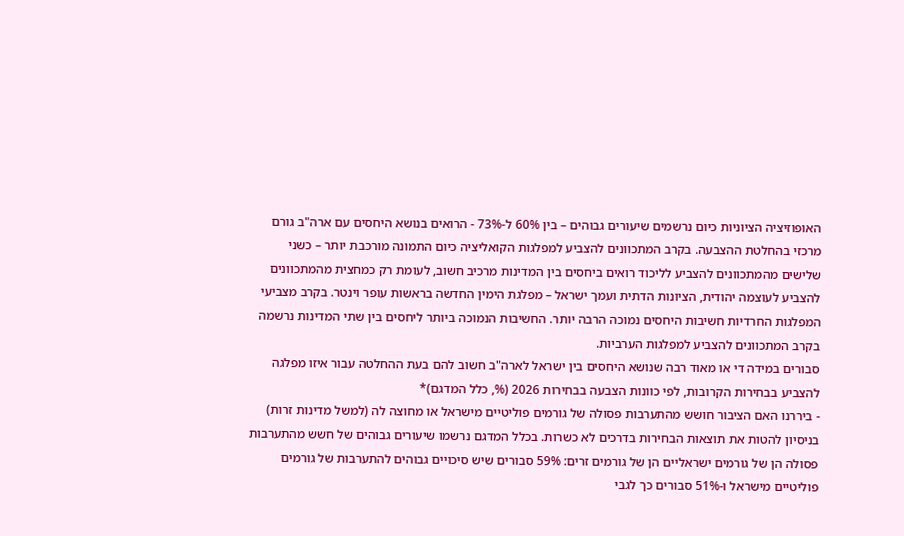האופוזיציה הציוניות כיום נרשמים שיעורים גבוהים – בין 60% ל-73% - הרואים בנושא היחסים עם ארה"ב גורם מרכזי בהחלטת ההצבעה. בקרב המתכוונים להצביע למפלגות הקואליציה כיום התמונה מורכבת יותר – כשני שלישים מהמתכוונים להצביע לליכוד רואים ביחסים בין המדינות מרכיב חשוב, לעומת רק כמחצית מהמתכוונים להצביע לעוצמה יהודית, הציונות הדתית ועמך ישראל – מפלגת הימין החדשה בראשות עופר וינטר. בקרב מצביעי המפלגות החרדיות חשיבות היחסים נמוכה הרבה יותר. החשיבות הנמוכה ביותר ליחסים בין שתי המדינות נרשמה בקרב המתכוונים להצביע למפלגות הערביות.
סבורים במידה די או מאוד רבה שנושא היחסים בין ישראל לארה"ב חשוב להם בעת ההחלטה עבור איזו מפלגה להצביע בבחירות הקרובות, לפי כוונות הצבעה בבחירות 2026 (%, כלל המדגם)*
- ביררנו האם הציבור חושש מהתערבות פסולה של גורמים פוליטיים מישראל או מחוצה לה (למשל מדינות זרות) בניסיון להטות את תוצאות הבחירות בדרכים לא כשרות. בכלל המדגם נרשמו שיעורים גבוהים של חשש מהתערבות פסולה הן של גורמים ישראליים הן של גורמים זרים: 59% סבורים שיש סיכויים גבוהים להתערבות של גורמים פוליטיים מישראל ו-51% סבורים כך לגבי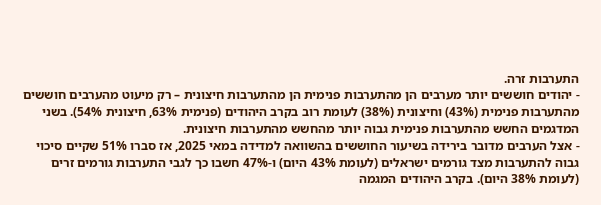התערבות זרה.
- יהודים חוששים יותר מערבים הן מהתערבות פנימית הן מהתערבות חיצונית – רק מיעוט מהערבים חוששים מהתערבות פנימית (43%) וחיצונית (38%) לעומת רוב בקרב היהודים (פנימית 63%, חיצונית 54%). בשני המדגמים החשש מהתערבות פנימית גבוה יותר מהחשש מהתערבות חיצונית.
- אצל הערבים מדובר בירידה בשיעור החוששים בהשוואה למדידה במאי 2025, אז סברו 51% שקיים סיכוי גבוה להתערבות מצד גורמים ישראלים (לעומת 43% היום) ו-47% חשבו כך לגבי התערבות גורמים זרים (לעומת 38% היום). בקרב היהודים המגמה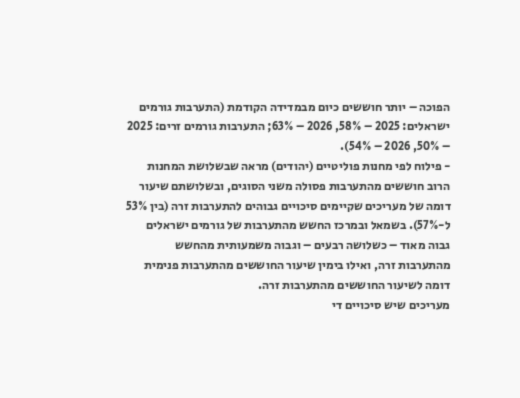הפוכה – יותר חוששים כיום מבמדידה הקודמת (התערבות גורמים ישראלים: 2025 – 58%, 2026 – 63%; התערבות גורמים זרים: 2025 – 50%, 2026 – 54%).
- פילוח לפי מחנות פוליטיים (יהודים) מראה שבשלושת המחנות הרוב חוששים מהתערבות פסולה משני הסוגים, ובשלושתם שיעור דומה של מעריכים שקיימים סיכויים גבוהים להתערבות זרה (בין 53% ל-57%). בשמאל ובמרכז החשש מהתערבות של גורמים ישראלים גבוה מאוד – כשלושה רבעים – וגבוה משמעותית מהחשש מהתערבות זרה, ואילו בימין שיעור החוששים מהתערבות פנימית דומה לשיעור החוששים מהתערבות זרה.
מעריכים שיש סיכויים די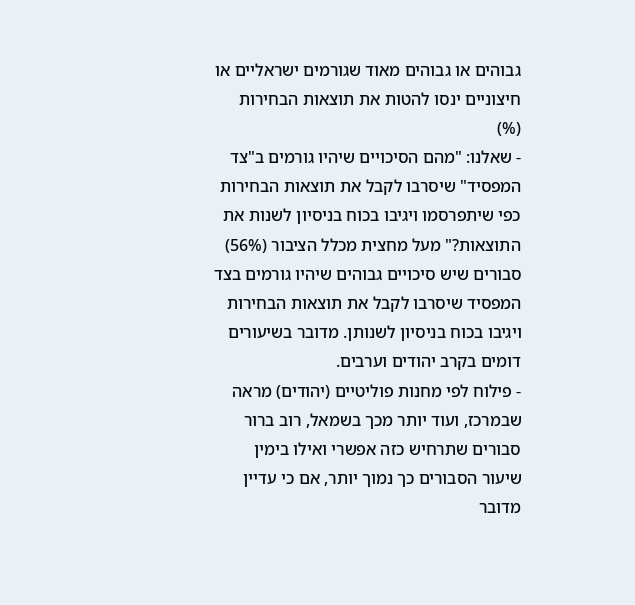גבוהים או גבוהים מאוד שגורמים ישראליים או חיצוניים ינסו להטות את תוצאות הבחירות (%)
- שאלנו: "מהם הסיכויים שיהיו גורמים ב"צד המפסיד" שיסרבו לקבל את תוצאות הבחירות כפי שיתפרסמו ויגיבו בכוח בניסיון לשנות את התוצאות?" מעל מחצית מכלל הציבור (56%) סבורים שיש סיכויים גבוהים שיהיו גורמים בצד המפסיד שיסרבו לקבל את תוצאות הבחירות ויגיבו בכוח בניסיון לשנותן. מדובר בשיעורים דומים בקרב יהודים וערבים.
- פילוח לפי מחנות פוליטיים (יהודים) מראה שבמרכז, ועוד יותר מכך בשמאל, רוב ברור סבורים שתרחיש כזה אפשרי ואילו בימין שיעור הסבורים כך נמוך יותר, אם כי עדיין מדובר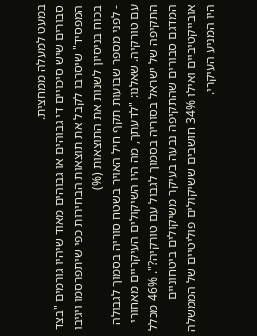במעט למעלה ממחצית.
סבורים שיש סיכויים די גבוהים או גבוהים מאוד שיהיו גורמים "בצד המפסיד" שיסרבו לקבל את תוצאות הבחירות כפי שיתפרסמו ויגיבו בכוח בניסיון לשנות את התוצאות (%)
- לפני מספר שבועות תקף חיל האויר בשטח סוריה בסמוך לגבולה עם טורקיה. שאלנו: "לדעתך, מה היו השיקולים העיקריים מאחורי התקיפה של ישראל בסוריה בסמוך לגבול עם טורקיה?". 46% מכלל המדגם סבורים שהתקיפה נבעה בעיקר משיקולים ביטחוניים אובייקטיביים ואילו 34% חושבים ששיקולים פוליטיים של הממשלה היו המניע העיקרי.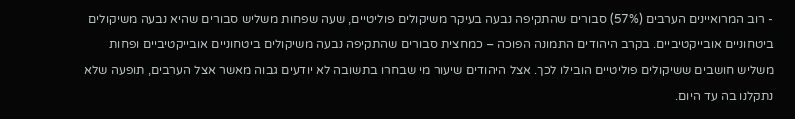- רוב המרואיינים הערבים (57%) סבורים שהתקיפה נבעה בעיקר משיקולים פוליטיים, שעה שפחות משליש סבורים שהיא נבעה משיקולים ביטחוניים אובייקטיביים. בקרב היהודים התמונה הפוכה – כמחצית סבורים שהתקיפה נבעה משיקולים ביטחוניים אובייקטיביים ופחות משליש חושבים ששיקולים פוליטיים הובילו לכך. אצל היהודים שיעור מי שבחרו בתשובה לא יודעים גבוה מאשר אצל הערבים, תופעה שלא נתקלנו בה עד היום.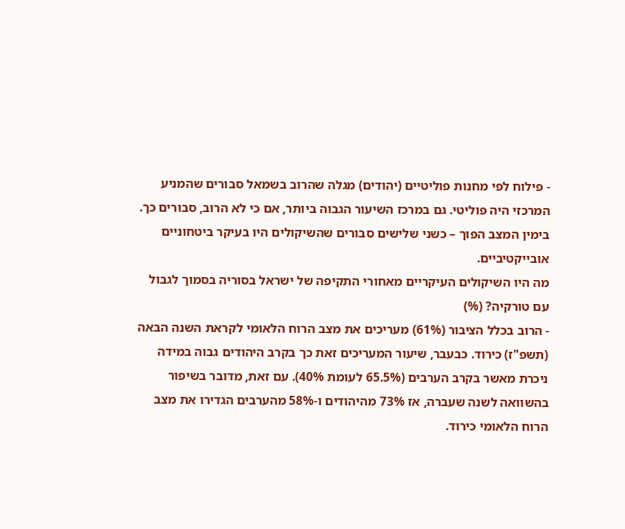- פילוח לפי מחנות פוליטיים (יהודים) מגלה שהרוב בשמאל סבורים שהמניע המרכזי היה פוליטי. גם במרכז השיעור הגבוה ביותר, אם כי לא הרוב, סבורים כך. בימין המצב הפוך – כשני שלישים סבורים שהשיקולים היו בעיקר ביטחוניים אובייקטיביים.
מה היו השיקולים העיקריים מאחורי התקיפה של ישראל בסוריה בסמוך לגבול עם טורקיה? (%)
- הרוב בכלל הציבור (61%) מעריכים את מצב הרוח הלאומי לקראת השנה הבאה (תשפ"ז) כירוד. כבעבר, שיעור המעריכים זאת כך בקרב היהודים גבוה במידה ניכרת מאשר בקרב הערבים (65.5% לעומת 40%). עם זאת, מדובר בשיפור בהשוואה לשנה שעברה, אז 73% מהיהודים ו-58% מהערבים הגדירו את מצב הרוח הלאומי כירוד.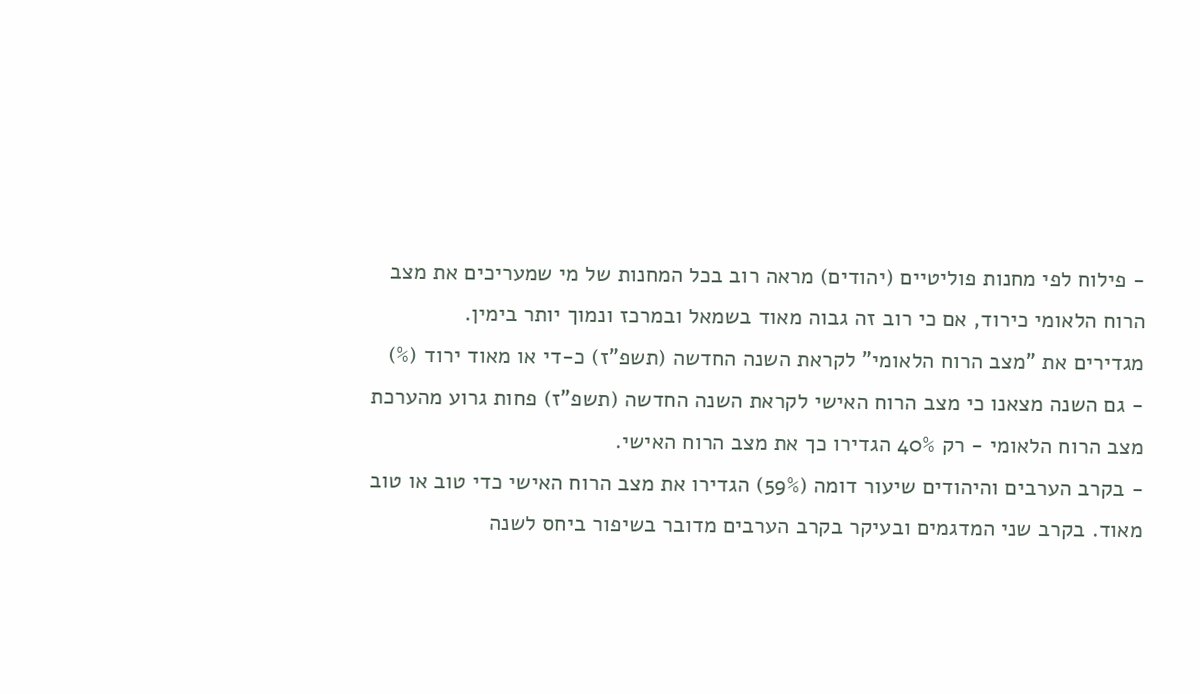- פילוח לפי מחנות פוליטיים (יהודים) מראה רוב בכל המחנות של מי שמעריכים את מצב הרוח הלאומי כירוד, אם כי רוב זה גבוה מאוד בשמאל ובמרכז ונמוך יותר בימין.
מגדירים את "מצב הרוח הלאומי" לקראת השנה החדשה (תשפ"ז) כ-די או מאוד ירוד (%)
- גם השנה מצאנו כי מצב הרוח האישי לקראת השנה החדשה (תשפ"ז) פחות גרוע מהערכת מצב הרוח הלאומי - רק 40% הגדירו כך את מצב הרוח האישי.
- בקרב הערבים והיהודים שיעור דומה (59%) הגדירו את מצב הרוח האישי כדי טוב או טוב מאוד. בקרב שני המדגמים ובעיקר בקרב הערבים מדובר בשיפור ביחס לשנה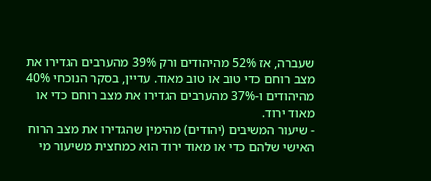שעברה, אז 52% מהיהודים ורק 39% מהערבים הגדירו את מצב רוחם כדי טוב או טוב מאוד. עדיין, בסקר הנוכחי 40% מהיהודים ו-37% מהערבים הגדירו את מצב רוחם כדי או מאוד ירוד.
- שיעור המשיבים (יהודים) מהימין שהגדירו את מצב הרוח האישי שלהם כדי או מאוד ירוד הוא כמחצית משיעור מי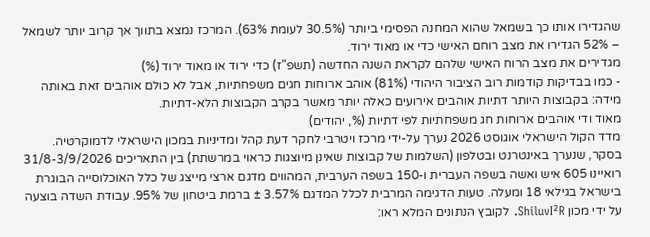שהגדירו אותו כך בשמאל שהוא המחנה הפסימי ביותר (30.5% לעומת 63%). המרכז נמצא בתווך אך קרוב יותר לשמאל – 52% הגדירו את מצב רוחם האישי כדי או מאוד ירוד.
מגדירים את מצב הרוח האישי שלהם לקראת השנה החדשה (תשפ"ז) כדי ירוד או מאוד ירוד (%)
- כמו בבדיקות קודמות רוב הציבור היהודי (81%) אוהב ארוחות חגים משפחתיות, אבל לא כולם אוהבים זאת באותה מידה: בקבוצות היותר דתיות אוהבים אירועים כאלה יותר מאשר בקרב הקבוצות הלא-דתיות.
מאוד ודי אוהבים ארוחות חג משפחתיות לפי דתיות (%, יהודים)
מדד הקול הישראלי אוגוסט 2026 נערך על-ידי מרכז ויטרבי לחקר דעת קהל ומדיניות במכון הישראלי לדמוקרטיה. בסקר, שנערך באינטרנט ובטלפון (השלמות של קבוצות שאינן מיוצגות כראוי במרשתת) בין התאריכים 31/8-3/9/2026 רואיינו 605 איש ואשה בשפה העברית ו-150 בשפה הערבית, המהווים מדגם ארצי מייצג של כלל האוכלוסייה הבוגרת בישראל בגילאי 18 ומעלה. טעות הדגימה המרבית לכלל המדגם 3.57% ± ברמת ביטחון של 95%. עבודת השדה בוצעה על ידי מכון ShiluvI²R. לקובץ הנתונים המלא ראו: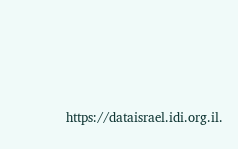https://dataisrael.idi.org.il.